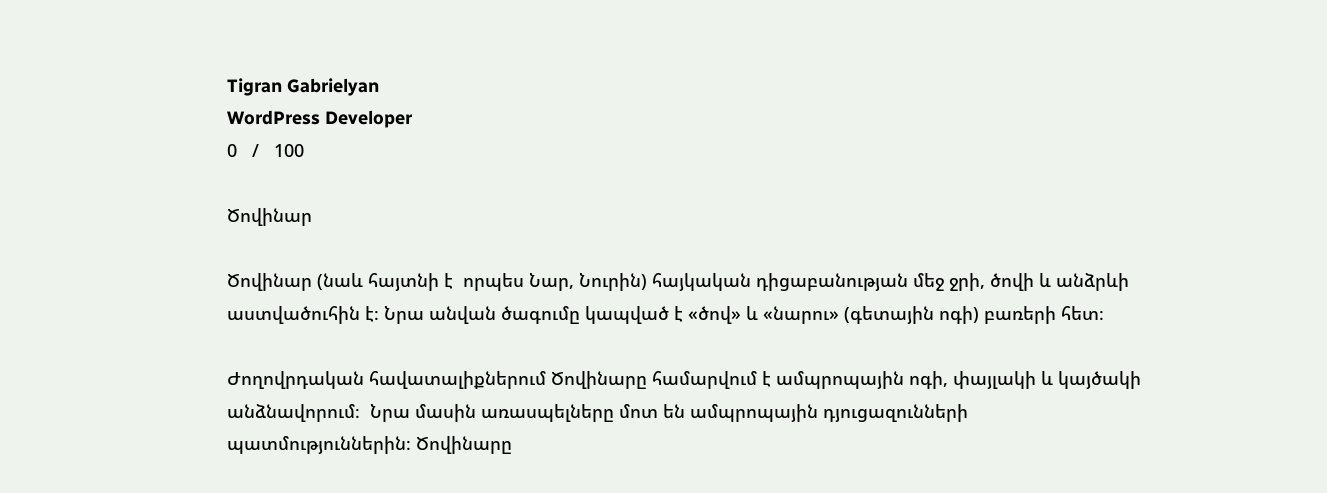Tigran Gabrielyan
WordPress Developer
0   /   100

Ծովինար

Ծովինար (նաև հայտնի է  որպես Նար, Նուրին) հայկական դիցաբանության մեջ ջրի, ծովի և անձրևի աստվածուհին է։ Նրա անվան ծագումը կապված է «ծով» և «նարու» (գետային ոգի) բառերի հետ։

Ժողովրդական հավատալիքներում Ծովինարը համարվում է ամպրոպային ոգի, փայլակի և կայծակի անձնավորում։  Նրա մասին առասպելները մոտ են ամպրոպային դյուցազունների պատմություններին։ Ծովինարը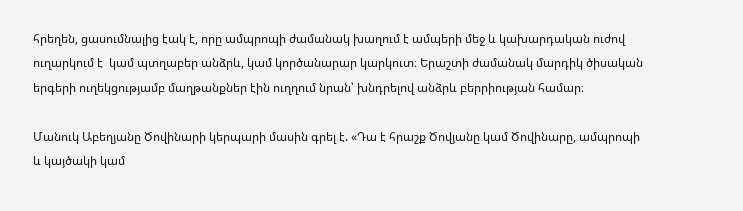հրեղեն, ցասումնալից էակ է, որը ամպրոպի ժամանակ խաղում է ամպերի մեջ և կախարդական ուժով ուղարկում է  կամ պտղաբեր անձրև, կամ կործանարար կարկուտ։ Երաշտի ժամանակ մարդիկ ծիսական երգերի ուղեկցությամբ մաղթանքներ էին ուղղում նրան՝ խնդրելով անձրև բերրիության համար։

Մանուկ Աբեղյանը Ծովինարի կերպարի մասին գրել է. «Դա է հրաշք Ծովյանը կամ Ծովինարը, ամպրոպի և կայծակի կամ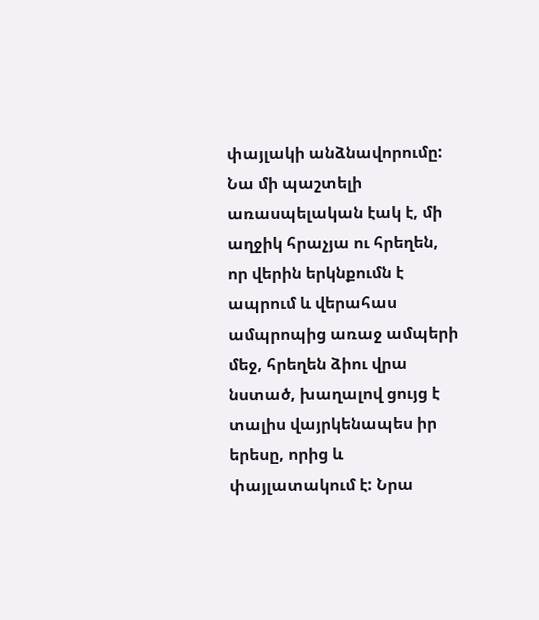փայլակի անձնավորումը: Նա մի պաշտելի առասպելական էակ է, մի աղջիկ հրաչյա ու հրեղեն, որ վերին երկնքումն է ապրում և վերահաս ամպրոպից առաջ ամպերի մեջ, հրեղեն ձիու վրա նստած, խաղալով ցույց է տալիս վայրկենապես իր երեսը, որից և փայլատակում է: Նրա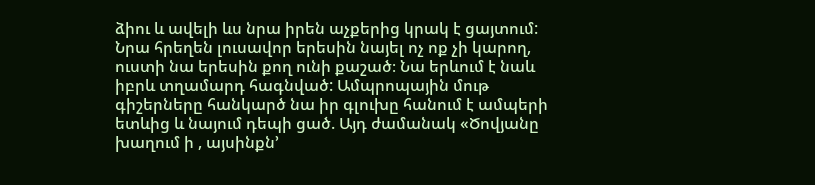ձիու և ավելի ևս նրա իրեն աչքերից կրակ է ցայտում: Նրա հրեղեն լուսավոր երեսին նայել ոչ ոք չի կարող, ուստի նա երեսին քող ունի քաշած։ Նա երևում է նաև իբրև տղամարդ հագնված: Ամպրոպային մութ գիշերները հանկարծ նա իր գլուխը հանում է ամպերի ետևից և նայում դեպի ցած. Այդ ժամանակ «Ծովյանը խաղում ի , այսինքն’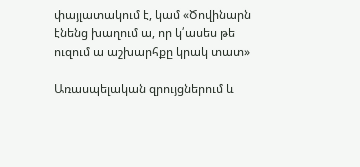փայլատակում է, կամ «Ծովինարն էնենց խաղում ա, որ կ՛ասես թե ուզում ա աշխարհքը կրակ տատ»

Առասպելական զրույցներում և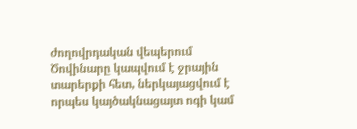ժողովրդական վեպերում Ծովինարը կապվում է ջրային տարերքի հետ, ներկայացվում է որպես կայծակնացայտ ոգի կամ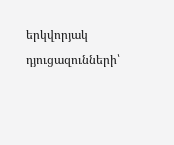երկվորյակ դյուցազունների՝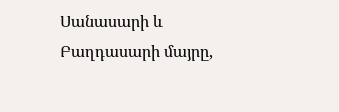Սանասարի և Բաղդասարի մայրը,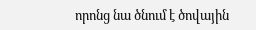որոնց նա ծնում է ծովային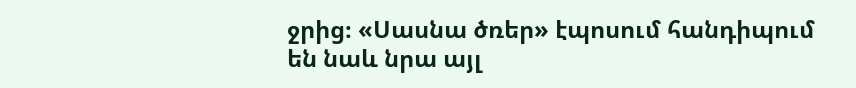ջրից։ «Սասնա ծռեր» էպոսում հանդիպում են նաև նրա այլ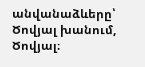անվանաձևերը՝ Ծովյալ խանում, Ծովյալ։